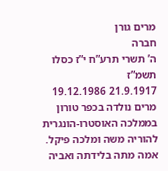מרים גורן
חברה
ה’ תשרי תרע”ח י”ז כסלו תשמ”ז
21.9.1917 19.12.1986
מרים נולדה בכפר טורון בממלכה האוסטרו-הונגרית להוריה משה ומלכה פיקל. אמה מתה בלידתה ואביה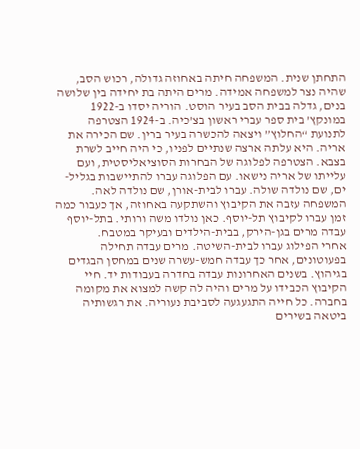התחתן שנית. המשפחה חיתה באחוזה גדולה, רכוש הסב, שהיה נצר למשפחה אמידה. מרים היתה בת יחידה בין שלושה בנים, גדלה בבית הסב בעיר הוסט. הוריה יסדו ב-1922 במונקץ’ בית ספר עברי ראשון בצ’כיה. ב-1924 הצטרפה לתנועת “החלוץ” ויצאה להכשרה בעיר ברין. שם הכירה את אריה. היא עלתה ארצה שנתיים לפניו, כי היה חייב לשרת בצבא. הצטרפה לפלוגה של הבחרות הסוציאליסטית, ועם עלייתו של אריה נישאו. עם הפלוגה עברו להתיישבות בגליל-ים, שם נולדה שולה. עברו לבית-אורן, שם נולדה לאה. המשפחה עזבה את הקיבוץ והשתקעה באחוזה, אך כעבור כמה זמן עברו לקיבוץ תל-יוסף. כאן נולדו משה ורותי. בתל-יוסף עבדה מרים בגן-הירק, בבית-הילדים ובעיקר במטבח.
אחרי הפילוג עברו לבית-השיטה. מרים עבדה תחילה בפעוטונים, אחר כך עבדה חמש-עשרה שנים במחסן הבגדים בגיהוץ. בשנים האחרונות עבדה בחדרה בעבודות יד. חיי הקיבוץ הכבידו על מרים והיה לה קשה למצוא את מקומה בחברה. כל חייה התגעגעה לסביבת נעוריה. את רגשותיה ביטאה בשירים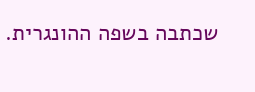שכתבה בשפה ההונגרית.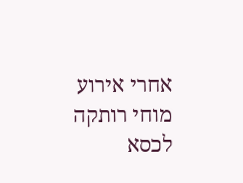אחרי אירוע מוחי רותקה לכסא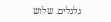גלגלים. שלוש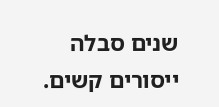שנים סבלה ייסורים קשים.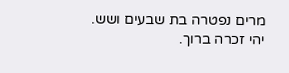מרים נפטרה בת שבעים ושש.
יהי זכרה ברוך.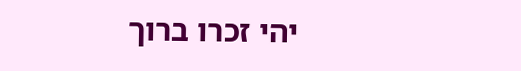יהי זכרו ברוך